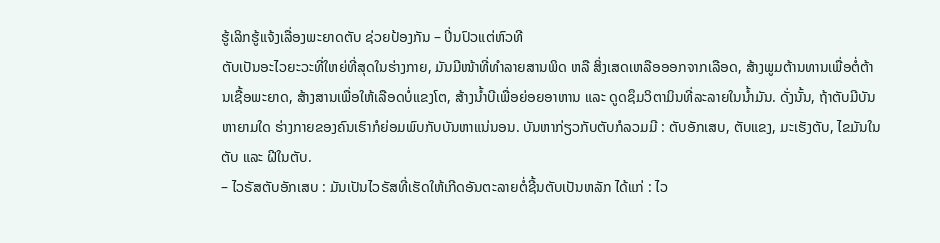ຮູ້ເລິກຮູ້ແຈ້ງເລື່ອງພະຍາດຕັບ ຊ່ວຍປ້ອງກັນ – ປິ່ນປົວແຕ່ຫົວທີ
ຕັບເປັນອະໄວຍະວະທີ່ໃຫຍ່ທີ່ສຸດໃນຮ່າງກາຍ, ມັນມີໜ້າທີ່ທຳລາຍສານພິດ ຫລື ສິ່ງເສດເຫລືອອອກຈາກເລືອດ, ສ້າງພູມຕ້ານທານເພື່ອຕໍ່ຕ້ານເຊື້ອພະຍາດ, ສ້າງສານເພື່ອໃຫ້ເລືອດບໍ່ແຂງໂຕ, ສ້າງນ້ຳບີເພື່ອຍ່ອຍອາຫານ ແລະ ດູດຊຶມວິຕາມິນທີ່ລະລາຍໃນນ້ຳມັນ. ດັ່ງນັ້ນ, ຖ້າຕັບມີບັນຫາຍາມໃດ ຮ່າງກາຍຂອງຄົນເຮົາກໍຍ່ອມພົບກັບບັນຫາແນ່ນອນ. ບັນຫາກ່ຽວກັບຕັບກໍລວມມີ : ຕັບອັກເສບ, ຕັບແຂງ, ມະເຮັງຕັບ, ໄຂມັນໃນຕັບ ແລະ ຝີໃນຕັບ.
– ໄວຣັສຕັບອັກເສບ : ມັນເປັນໄວຣັສທີ່ເຮັດໃຫ້ເກີດອັນຕະລາຍຕໍ່ຊີ້ນຕັບເປັນຫລັກ ໄດ້ແກ່ : ໄວ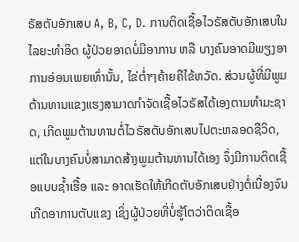ຣັສຕັບອັກເສບ A, B, C, D. ການຕິດເຊື້ອໄວຣັສຕັບອັກເສບໃນໄລຍະທຳອິດ ຜູ້ປ່ວຍອາດບໍ່ມີອາການ ຫລື ບາງຄົນອາດມີພຽງອາການອ່ອນເພຍເທົ່ານັ້ນ, ໄຂ່ຕໍ່າໆຄ້າຍຄືໄຂ້ຫວັດ. ສ່ວນຜູ້ທີ່ມີພູມຕ້ານທານແຂງແຮງສາມາດກຳຈັດເຊື້ອໄວຣັສໄດ້ເອງຕາມທຳມະຊາດ, ເກີດພູມຕ້ານທານຕໍ່ໄວຣັສຕັບອັກເສບໄປຕະຫລອດຊີວິດ, ແຕ່ໃນບາງຄົນບໍ່ສາມາດສ້າງພູມຕ້ານທານໄດ້ເອງ ຈຶ່ງມີການຕິດເຊື້ອແບບຊ້ຳເຮື້ອ ແລະ ອາດເຮັດໃຫ້ເກີດຕັບອັກເສບຢ່າງຕໍ່ເນື່ອງຈົນເກີດອາການຕັບແຂງ ເຊິ່ງຜູ້ປ່ວຍທີ່ບໍ່ຮູ້ໂຕວ່າຕິດເຊື້ອ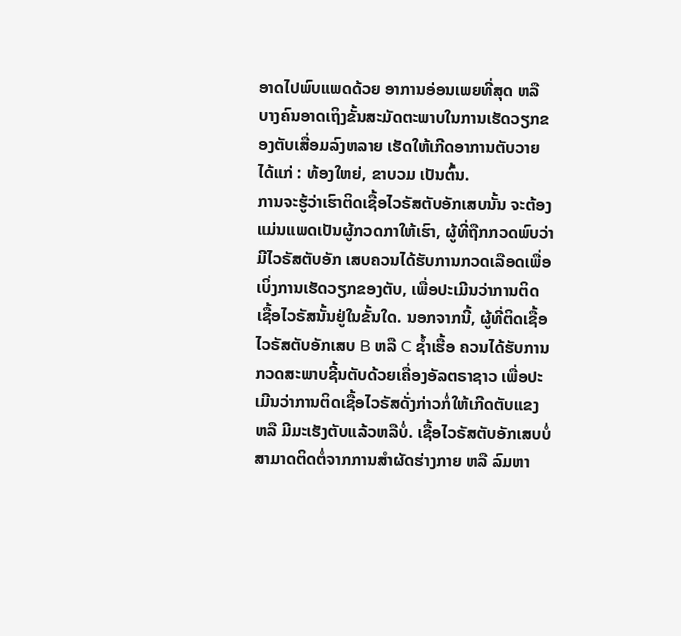ອາດໄປພົບແພດດ້ວຍ ອາການອ່ອນເພຍທີ່ສຸດ ຫລື ບາງຄົນອາດເຖິງຂັ້ນສະມັດຕະພາບໃນການເຮັດວຽກຂອງຕັບເສື່ອມລົງຫລາຍ ເຮັດໃຫ້ເກີດອາການຕັບວາຍ ໄດ້ແກ່ : ທ້ອງໃຫຍ່, ຂາບວມ ເປັນຕົ້ນ.
ການຈະຮູ້ວ່າເຮົາຕິດເຊື້ອໄວຣັສຕັບອັກເສບນັ້ນ ຈະຕ້ອງແມ່ນແພດເປັນຜູ້ກວດກາໃຫ້ເຮົາ, ຜູ້ທີ່ຖືກກວດພົບວ່າມີໄວຣັສຕັບອັກ ເສບຄວນໄດ້ຮັບການກວດເລືອດເພື່ອເບິ່ງການເຮັດວຽກຂອງຕັບ, ເພື່ອປະເມີນວ່າການຕິດເຊື້ອໄວຣັສນັ້ນຢູ່ໃນຂັ້ນໃດ. ນອກຈາກນີ້, ຜູ້ທີ່ຕິດເຊື້ອໄວຣັສຕັບອັກເສບ B ຫລື C ຊ້ຳເຮື້ອ ຄວນໄດ້ຮັບການກວດສະພາບຊີ້ນຕັບດ້ວຍເຄື່ອງອັລຕຣາຊາວ ເພື່ອປະເມີນວ່າການຕິດເຊື້ອໄວຣັສດັ່ງກ່າວກໍ່ໃຫ້ເກີດຕັບແຂງ ຫລື ມີມະເຮັງຕັບແລ້ວຫລືບໍ່. ເຊື້ອໄວຣັສຕັບອັກເສບບໍ່ສາມາດຕິດຕໍ່ຈາກການສຳຜັດຮ່າງກາຍ ຫລື ລົມຫາ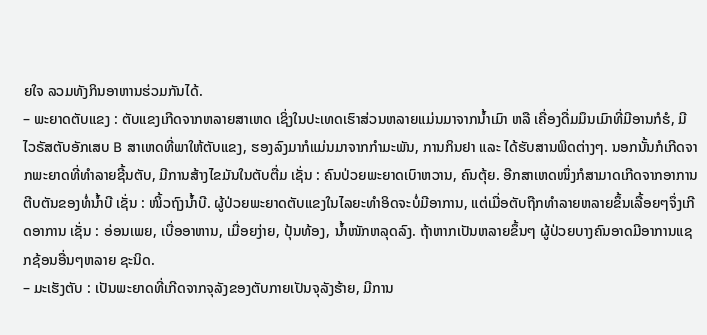ຍໃຈ ລວມທັງກິນອາຫານຮ່ວມກັນໄດ້.
– ພະຍາດຕັບແຂງ : ຕັບແຂງເກີດຈາກຫລາຍສາເຫດ ເຊິ່ງໃນປະເທດເຮົາສ່ວນຫລາຍແມ່ນມາຈາກນ້ຳເມົາ ຫລື ເຄື່ອງດື່ມມຶນເມົາທີ່ມີອານກໍຮໍ, ມີໄວຣັສຕັບອັກເສບ B ສາເຫດທີ່ພາໃຫ້ຕັບແຂງ, ຮອງລົງມາກໍແມ່ນມາຈາກກຳມະພັນ, ການກິນຢາ ແລະ ໄດ້ຮັບສານພິດຕ່າງໆ. ນອກນັ້ນກໍເກີດຈາກພະຍາດທີ່ທຳລາຍຊີ້ນຕັບ, ມີການສ້າງໄຂມັນໃນຕັບຕື່ມ ເຊັ່ນ : ຄົນປ່ວຍພະຍາດເບົາຫວານ, ຄົນຕຸ້ຍ. ອີກສາເຫດໜຶ່ງກໍສາມາດເກີດຈາກອາການຕີບຕັນຂອງທໍ່ນ້ຳບີ ເຊັ່ນ : ໜິ້ວຖົງນ້ຳບີ. ຜູ້ປ່ວຍພະຍາດຕັບແຂງໃນໄລຍະທຳອິດຈະບໍ່ມີອາການ, ແຕ່ເມື່ອຕັບຖືກທຳລາຍຫລາຍຂຶ້ນເລື້ອຍໆຈຶ່ງເກີດອາການ ເຊັ່ນ : ອ່ອນເພຍ, ເບື່ອອາຫານ, ເມື່ອຍງ່າຍ, ປຸ້ນທ້ອງ, ນ້ຳໜັກຫລຸດລົງ. ຖ້າຫາກເປັນຫລາຍຂຶ້ນໆ ຜູ້ປ່ວຍບາງຄົນອາດມີອາການແຊກຊ້ອນອື່ນໆຫລາຍ ຊະນິດ.
– ມະເຮັງຕັບ : ເປັນພະຍາດທີ່ເກີດຈາກຈຸລັງຂອງຕັບກາຍເປັນຈຸລັງຮ້າຍ, ມີການ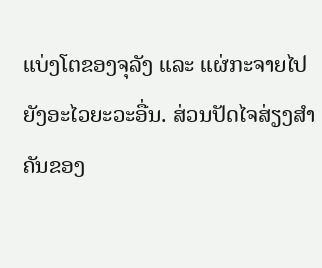ແບ່ງໂຕຂອງຈຸລັງ ແລະ ແຜ່ກະຈາຍໄປຍັງອະໄວຍະວະອື່ນ. ສ່ວນປັດໄຈສ່ຽງສຳຄັນຂອງ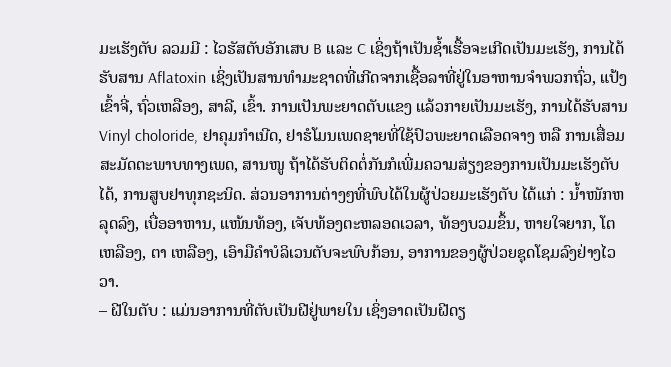ມະເຮັງຕັບ ລວມມີ : ໄວຮັສຕັບອັກເສບ B ແລະ C ເຊິ່ງຖ້າເປັນຊ້ຳເຮື້ອຈະເກີດເປັນມະເຮັງ, ການໄດ້ຮັບສານ Aflatoxin ເຊິ່ງເປັນສານທຳມະຊາດທີ່ເກີດຈາກເຊື້ອລາທີ່ຢູ່ໃນອາຫານຈຳພວກຖົ່ວ, ແປ້ງເຂົ້າຈີ່, ຖົ່ວເຫລືອງ, ສາລີ, ເຂົ້າ. ການເປັນພະຍາດຕັບແຂງ ແລ້ວກາຍເປັນມະເຮັງ, ການໄດ້ຮັບສານ Vinyl choloride, ຢາຄຸມກຳເນີດ, ຢາຮໍໂມນເພດຊາຍທີ່ໃຊ້ປົວພະຍາດເລືອດຈາງ ຫລື ການເສື່ອມສະມັດຕະພາບທາງເພດ, ສານໜູ ຖ້າໄດ້ຮັບຕິດຕໍ່ກັນກໍເພີ່ມຄວາມສ່ຽງຂອງການເປັນມະເຮັງຕັບໄດ້, ການສູບຢາທຸກຊະນິດ. ສ່ວນອາການຕ່າງໆທີ່ພົບໄດ້ໃນຜູ້ປ່ວຍມະເຮັງຕັບ ໄດ້ແກ່ : ນ້ຳໜັກຫລຸດລົງ, ເບື່ອອາຫານ, ແໜ້ນທ້ອງ, ເຈັບທ້ອງຕະຫລອດເວລາ, ທ້ອງບວມຂຶ້ນ, ຫາຍໃຈຍາກ, ໂຕເຫລືອງ, ຕາ ເຫລືອງ, ເອົາມືຄຳບໍລິເວນຕັບຈະພົບກ້ອນ, ອາການຂອງຜູ້ປ່ວຍຊຸດໂຊມລົງຢ່າງໄວວາ.
– ຝີໃນຕັບ : ແມ່ນອາການທີ່ຕັບເປັນຝີຢູ່ພາຍໃນ ເຊິ່ງອາດເປັນຝີດຽ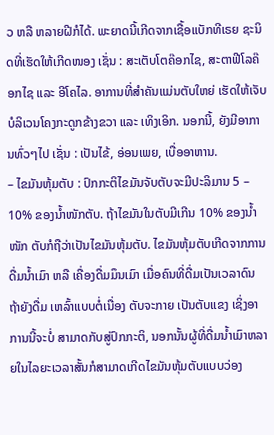ວ ຫລື ຫລາຍຝີກໍໄດ້. ພະຍາດນີ້ເກີດຈາກເຊື້ອແບັກທີເຣຍ ຊະນິດທີ່ເຮັດໃຫ້ເກີດໜອງ ເຊັ່ນ : ສະເຕັບໂຕຄ໊ອກໄຊ, ສະຕາຟີໂລຄ໊ອກໄຊ ແລະ ອີໂຄໄລ. ອາການທີ່ສຳຄັນແມ່ນຕັບໃຫຍ່ ເຮັດໃຫ້ເຈັບບໍລິເວນໂຄງກະດູກຂ້າງຂວາ ແລະ ເທິງເອິກ. ນອກນີ້, ຍັງມີອາການທົ່ວໆໄປ ເຊັ່ນ : ເປັນໄຂ້, ອ່ອນເພຍ, ເບື່ອອາຫານ.
– ໄຂມັນຫຸ້ມຕັບ : ປົກກະຕິໄຂມັນຈັບຕັບຈະມີປະລິມານ 5 – 10% ຂອງນ້ຳໜັກຕັບ. ຖ້າໄຂມັນໃນຕັບມີເກີນ 10% ຂອງນ້ຳໜັກ ຕັບກໍຖືວ່າເປັນໄຂມັນຫຸ້ມຕັບ. ໄຂມັນຫຸ້ມຕັບເກີດຈາກການດື່ມນ້ຳເມົາ ຫລື ເຄື່ອງດື່ມມຶນເມົາ ເມື່ອຄົນທີ່ດື່ມເປັນເວລາດົນ ຖ້າຍັງດື່ມ ເຫລົ້າແບບຕໍ່ເນື່ອງ ຕັບຈະກາຍ ເປັນຕັບແຂງ ເຊິ່ງອາການນີ້ຈະບໍ່ ສາມາດກັບສູ່ປົກກະຕິ, ນອກນັ້ນຜູ້ທີ່ດື່ມນ້ຳເມົາຫລາຍໃນໄລຍະເວລາສັ້ນກໍສາມາດເກີດໄຂມັນຫຸ້ມຕັບແບບວ່ອງ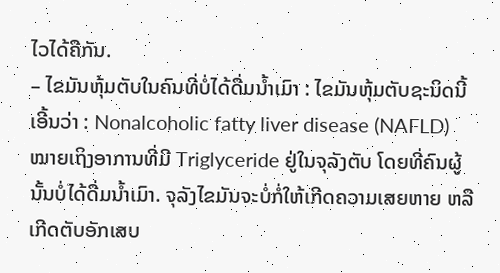ໄວໄດ້ຄືກັນ.
– ໄຂມັນຫຸ້ມຕັບໃນຄົນທີ່ບໍ່ໄດ້ດື່ມນ້ຳເມົາ : ໄຂມັນຫຸ້ມຕັບຊະນິດນີ້ເອີ້ນວ່າ : Nonalcoholic fatty liver disease (NAFLD) ໝາຍເຖິງອາການທີ່ມີ Triglyceride ຢູ່ໃນຈຸລັງຕັບ ໂດຍທີ່ຄົນຜູ້ນັ້ນບໍ່ໄດ້ດື່ມນ້ຳເມົາ. ຈຸລັງໄຂມັນຈະບໍ່ກໍ່ໃຫ້ເກີດຄວາມເສຍຫາຍ ຫລື ເກີດຕັບອັກເສບ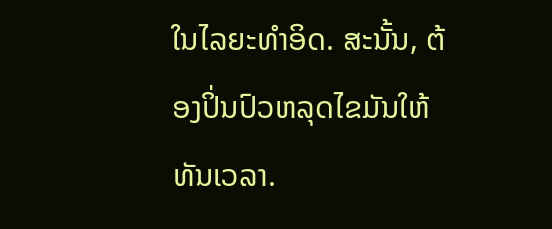ໃນໄລຍະທຳອິດ. ສະນັ້ນ, ຕ້ອງປິ່ນປົວຫລຸດໄຂມັນໃຫ້ທັນເວລາ.